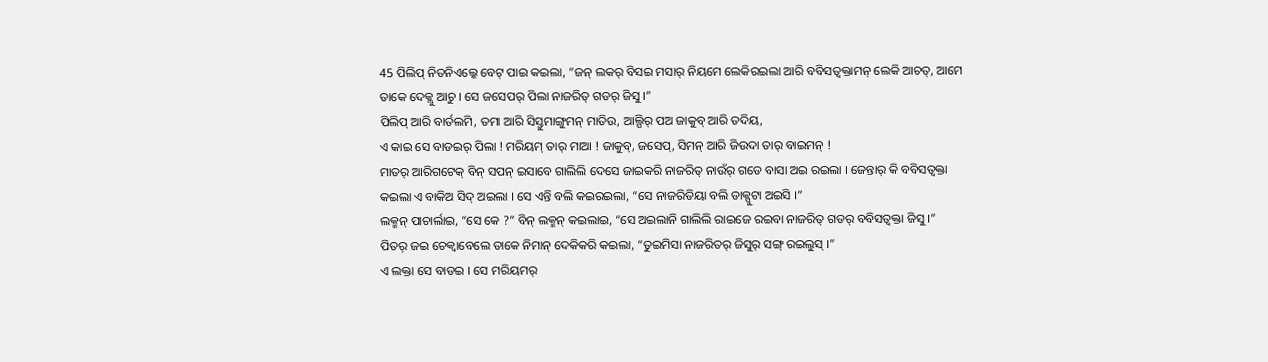45 ପିଲିପ୍ ନିତନିଏଲ୍କେ ବେଟ୍ ପାଇ କଇଲା, “ଜନ୍ ଲକର୍ ବିସଇ ମସାର୍ ନିୟମେ ଲେକିରଇଲା ଆରି ବବିସତ୍ବକ୍ତାମନ୍ ଲେକି ଆଚତ୍, ଆମେ ତାକେ ଦେକ୍ଲୁ ଆଚୁ । ସେ ଜସେପର୍ ପିଲା ନାଜରିତ୍ ଗଡର୍ ଜିସୁ ।”
ପିଲିପ୍ ଆରି ବାର୍ତଲମି, ତମା ଆରି ସିସ୍ତୁମାଙ୍ଗୁମନ୍ ମାତିଉ, ଆଲ୍ପିର୍ ପଅ ଜାକୁବ୍ ଆରି ତଦିୟ,
ଏ କାଇ ସେ ବାଡଇର୍ ପିଲା ! ମରିୟମ୍ ତାର୍ ମାଆ ! ଜାକୁବ୍, ଜସେପ୍, ସିମନ୍ ଆରି ଜିଉଦା ତାର୍ ବାଇମନ୍ !
ମାତର୍ ଆରିଗଟେକ୍ ବିନ୍ ସପନ୍ ଇସାବେ ଗାଲିଲି ଦେସେ ଜାଇକରି ନାଜରିତ୍ ନାଉଁର୍ ଗଡେ ବାସା ଅଇ ରଇଲା । ଜେନ୍ତାର୍ କି ବବିସତ୍ବକ୍ତା କଇଲା ଏ ବାକିଅ ସିଦ୍ ଅଇଲା । ସେ ଏନ୍ତି ବଲି କଇରଇଲା, “ସେ ନାଜରିତିୟା ବଲି ଡାକ୍ପୁଟା ଅଇସି ।”
ଲକ୍ମନ୍ ପାଚାର୍ଲାଇ, “ସେ କେ ?” ବିନ୍ ଲକ୍ମନ୍ କଇଲାଇ, “ସେ ଅଇଲାନି ଗାଲିଲି ରାଇଜେ ରଇବା ନାଜରିତ୍ ଗଡର୍ ବବିସତ୍ବକ୍ତା ଜିସୁ ।”
ପିତର୍ ଜଇ ଚେକ୍ବାବେଲେ ତାକେ ନିମାନ୍ ଦେକିକରି କଇଲା, “ତୁଇମିସା ନାଜରିତର୍ ଜିସୁର୍ ସଙ୍ଗ୍ ରଇଲୁସ୍ ।”
ଏ ଲକ୍ତା ସେ ବାଡଇ । ସେ ମରିୟମର୍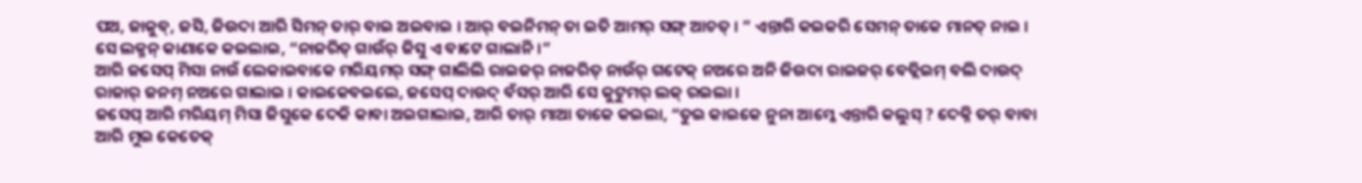ପଅ, ଜାକୁବ୍, ଜସି, ଜିଉଦା ଆରି ସିମନ୍ ତାର୍ ବାଇ ଅଇବାଇ । ଆର୍ ବଇନିମନ୍ ତା ଇତି ଆମର୍ ସଙ୍ଗ୍ ଆଚତ୍ । ” ଏନ୍ତାରି କଇକରି ସେମନ୍ ତାକେ ମାନତ୍ ନାଇ ।
ସେ ଲକ୍ମନ୍ କାଣାକେ କଇଲାଇ, “ନାଜରିତ୍ ଗାଉଁର୍ ଜିସୁ ଏ ବାଟେ ଗାଲାନି ।”
ଆରି ଜସେପ୍ ମିସା ନାଉଁ ଲେକାଇବାକେ ମରିୟମର୍ ସଙ୍ଗ୍ ଗାଲିଲି ରାଇଜର୍ ନାଜରିତ୍ ନାଉଁର୍ ଗଟେକ୍ ନଅରେ ଅନି ଜିଉଦା ରାଇଜର୍ ବେତ୍ଲିଇମ୍ ବଲି ଦାଉଦ୍ ରାଜାର୍ ଜନମ୍ ନଅରେ ଗାଲାଇ । କାଇକେବଇଲେ, ଜସେପ୍ ଦାଉଦ୍ ବଁସର୍ ଆରି ସେ କୁଟୁମର୍ ଲକ୍ ରଇଲା ।
ଜସେପ୍ ଆରି ମରିୟମ୍ ମିସା ଜିସୁକେ ଦେକି କାବା ଅଇଗାଲାଇ, ଆରି ତାର୍ ମାଆ ତାକେ କଇଲା, “ତୁଇ କାଇକେ ନୁନା ଆମ୍କେ ଏନ୍ତାରି କଲୁସ୍ ? ଦେକ୍ନି ତର୍ ବାବା ଆରି ମୁଇ କେତେକ୍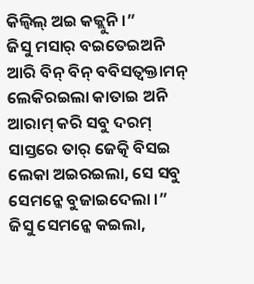କିଲ୍ବିଲ୍ ଅଇ କଜ୍ଲୁନି ।”
ଜିସୁ ମସାର୍ ବଇତେଇଅନି ଆରି ବିନ୍ ବିନ୍ ବବିସତ୍ବକ୍ତାମନ୍ ଲେକିରଇଲା କାତାଇ ଅନି ଆରାମ୍ କରି ସବୁ ଦରମ୍ ସାସ୍ତରେ ତାର୍ ଜେତ୍କି ବିସଇ ଲେକା ଅଇରଇଲା, ସେ ସବୁ ସେମନ୍କେ ବୁଜାଇଦେଲା ।”
ଜିସୁ ସେମନ୍କେ କଇଲା,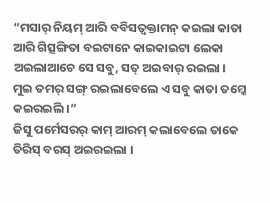“ମସାର୍ ନିୟମ୍ ଆରି ବବିସତ୍ବକ୍ତାମନ୍ କଇଲା କାତା ଆରି ଗିତ୍ସଙ୍ଗିତା ବଇଟାନେ କାଇକାଇଟା ଲେକା ଅଇଲାଆଚେ ସେ ସବୁ, ସତ୍ ଅଇବାର୍ ରଇଲା । ମୁଇ ତମର୍ ସଙ୍ଗ୍ ରଇଲାବେଲେ ଏ ସବୁ କାତା ତମ୍କେ କଇରଇଲି ।”
ଜିସୁ ପର୍ମେସରର୍ କାମ୍ ଆରମ୍ କଲାବେଲେ ତାକେ ତିରିସ୍ ବରସ୍ ଅଇରଇଲା ।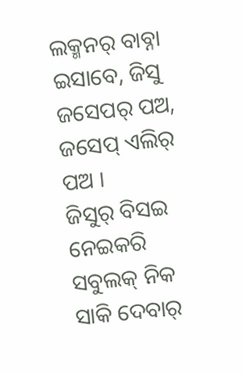ଲକ୍ମନର୍ ବାବ୍ନା ଇସାବେ, ଜିସୁ ଜସେପର୍ ପଅ, ଜସେପ୍ ଏଲିର୍ ପଅ ।
ଜିସୁର୍ ବିସଇ ନେଇକରି ସବୁଲକ୍ ନିକ ସାକି ଦେବାର୍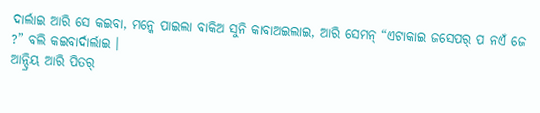ଦାର୍ଲାଇ ଆରି ସେ କଇବା, ମନ୍କେ ପାଇଲା ବାକିଅ ସୁନି କାବାଅଇଲାଇ, ଆରି ସେମନ୍ “ଏଟାକାଇ ଜସେପର୍ ପ ନଏଁ ଜେ ?” ବଲି କଇବାର୍ଦାର୍ଲାଇ ।
ଆନ୍ଦ୍ରିୟ ଆରି ପିତର୍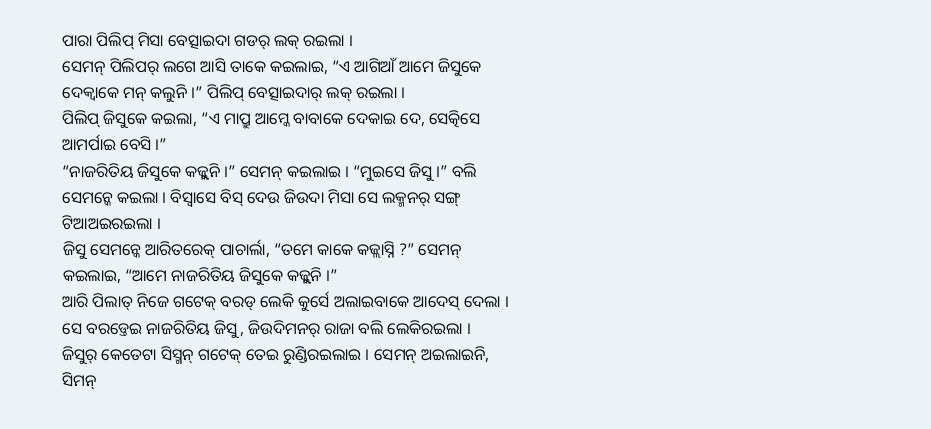ପାରା ପିଲିପ୍ ମିସା ବେତ୍ସାଇଦା ଗଡର୍ ଲକ୍ ରଇଲା ।
ସେମନ୍ ପିଲିପର୍ ଲଗେ ଆସି ତାକେ କଇଲାଇ, “ଏ ଆଗିଆଁ ଆମେ ଜିସୁକେ ଦେକ୍ବାକେ ମନ୍ କଲୁନି ।” ପିଲିପ୍ ବେତ୍ସାଇଦାର୍ ଲକ୍ ରଇଲା ।
ପିଲିପ୍ ଜିସୁକେ କଇଲା, “ଏ ମାପ୍ରୁ ଆମ୍କେ ବାବାକେ ଦେକାଇ ଦେ, ସେତ୍କିସେ ଆମର୍ପାଇ ବେସି ।”
“ନାଜରିତିୟ ଜିସୁକେ କଜ୍ଲୁନି ।” ସେମନ୍ କଇଲାଇ । “ମୁଇସେ ଜିସୁ ।” ବଲି ସେମନ୍କେ କଇଲା । ବିସ୍ବାସେ ବିସ୍ ଦେଉ ଜିଉଦା ମିସା ସେ ଲକ୍ମନର୍ ସଙ୍ଗ୍ ଟିଆଅଇରଇଲା ।
ଜିସୁ ସେମନ୍କେ ଆରିତରେକ୍ ପାଚାର୍ଲା, “ତମେ କାକେ କଜ୍ଲାସ୍ନି ?” ସେମନ୍ କଇଲାଇ, “ଆମେ ନାଜରିତିୟ ଜିସୁକେ କଜ୍ଲୁନି ।”
ଆରି ପିଲାତ୍ ନିଜେ ଗଟେକ୍ ବରଡ୍ ଲେକି କୁର୍ସେ ଅଲାଇବାକେ ଆଦେସ୍ ଦେଲା । ସେ ବରଡ୍ତେଇ ନାଜରିତିୟ ଜିସୁ, ଜିଉଦିମନର୍ ରାଜା ବଲି ଲେକିରଇଲା ।
ଜିସୁର୍ କେତେଟା ସିସ୍ମନ୍ ଗଟେକ୍ ତେଇ ରୁଣ୍ଡିରଇଲାଇ । ସେମନ୍ ଅଇଲାଇନି, ସିମନ୍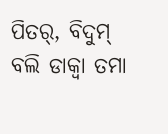ପିତର୍, ବିଦୁମ୍ ବଲି ଡାକ୍ବା ତମା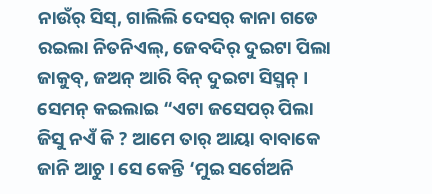ନାଉଁର୍ ସିସ୍, ଗାଲିଲି ଦେସର୍ କାନା ଗଡେ ରଇଲା ନିତନିଏଲ୍, ଜେବଦିର୍ ଦୁଇଟା ପିଲା ଜାକୁବ୍, ଜଅନ୍ ଆରି ବିନ୍ ଦୁଇଟା ସିସ୍ମନ୍ ।
ସେମନ୍ କଇଲାଇ “ଏଟା ଜସେପର୍ ପିଲା ଜିସୁ ନଏଁ କି ? ଆମେ ତାର୍ ଆୟା ବାବାକେ ଜାନି ଆଚୁ । ସେ କେନ୍ତି ‘ମୁଇ ସର୍ଗେଅନି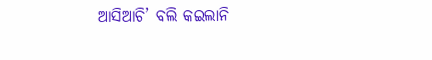ଆସିଆଚି’ ବଲି କଇଲାନି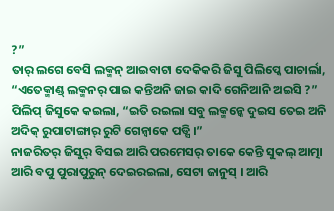?”
ତାର୍ ଲଗେ ବେସି ଲକ୍ମନ୍ ଆଇବାଟା ଦେକିକରି ଜିସୁ ପିଲିପ୍କେ ପାଚାର୍ଲା, “ଏତେକ୍ମାଣ୍ଡ୍ ଲକ୍ମନର୍ ପାଇ କନ୍ତିଅନି ଜାଇ କାଦି ଗେନିଆନି ଅଇସି ?”
ପିଲିପ୍ ଜିସୁକେ କଇଲା, “ଇତି ରଇଲା ସବୁ ଲକ୍ମନ୍କେ ଦୁଇସ ତେଇ ଅନି ଅଦିକ୍ ରୁପାଟାଙ୍ଗାର୍ ରୁଟି ଗେନ୍ବାକେ ପଡ୍ସି ।”
ନାଜରିତର୍ ଜିସୁର୍ ବିସଇ ଆରି ପରମେସର୍ ତାକେ କେନ୍ତି ସୁକଲ୍ ଆତ୍ମା ଆରି ବପୁ ପୁରାପୁରୁନ୍ ଦେଇରଇଲା, ସେଟା ଜାନୁସ୍ । ଆରି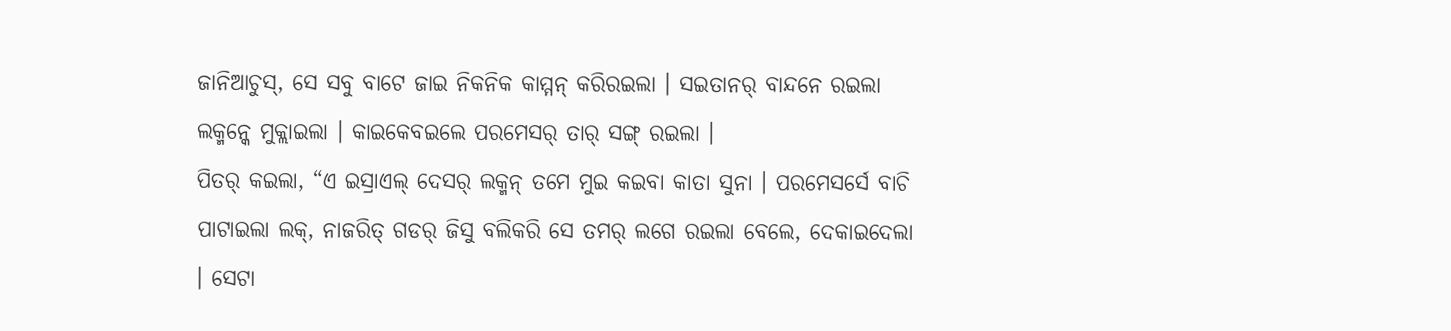ଜାନିଆଚୁସ୍, ସେ ସବୁ ବାଟେ ଜାଇ ନିକନିକ କାମ୍ମନ୍ କରିରଇଲା । ସଇତାନର୍ ବାନ୍ଦନେ ରଇଲା ଲକ୍ମନ୍କେ ମୁକ୍ଲାଇଲା । କାଇକେବଇଲେ ପରମେସର୍ ତାର୍ ସଙ୍ଗ୍ ରଇଲା ।
ପିତର୍ କଇଲା, “ଏ ଇସ୍ରାଏଲ୍ ଦେସର୍ ଲକ୍ମନ୍ ତମେ ମୁଇ କଇବା କାତା ସୁନା । ପରମେସର୍ସେ ବାଚି ପାଟାଇଲା ଲକ୍, ନାଜରିତ୍ ଗଡର୍ ଜିସୁ ବଲିକରି ସେ ତମର୍ ଲଗେ ରଇଲା ବେଲେ, ଦେକାଇଦେଲା । ସେଟା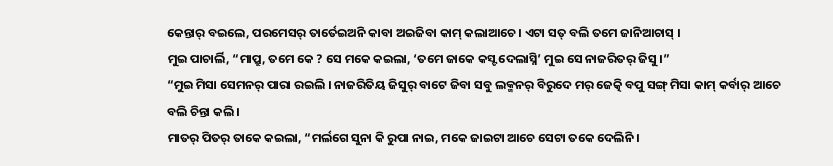କେନ୍ତାର୍ ବଇଲେ, ପରମେସର୍ ତାର୍ତେଇଅନି କାବା ଅଇଜିବା କାମ୍ କଲାଆଚେ । ଏଟା ସତ୍ ବଲି ତମେ ଜାନିଆଚାସ୍ ।
ମୁଇ ପାଚାର୍ଲି, “ମାପ୍ରୁ, ତମେ କେ ? ସେ ମକେ କଇଲା, ‘ତମେ ଜାକେ କସ୍ଟ ଦେଲାସ୍ନି’ ମୁଇ ସେ ନାଜରିତର୍ ଜିସୁ ।”
“ମୁଇ ମିସା ସେମନର୍ ପାରା ରଇଲି । ନାଜରିତିୟ ଜିସୁର୍ ବାଟେ ଜିବା ସବୁ ଲକ୍ମନର୍ ବିରୁଦେ ମର୍ ଜେତ୍କି ବପୁ ସଙ୍ଗ୍ ମିସା କାମ୍ କର୍ବାର୍ ଆଚେ ବଲି ଚିନ୍ତା କଲି ।
ମାତର୍ ପିତର୍ ତାକେ କଇଲା, “ମର୍ଲଗେ ସୁନା କି ରୁପା ନାଇ, ମକେ ଜାଇଟା ଆଚେ ସେଟା ତକେ ଦେଲିନି ।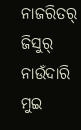ନାଜରିତର୍ ଜିସୁର୍ ନାଉଁଦାରି ମୁଇ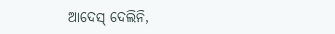ଆଦେସ୍ ଦେଲିନି,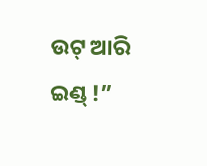ଉଟ୍ ଆରି ଇଣ୍ଡ୍ !”